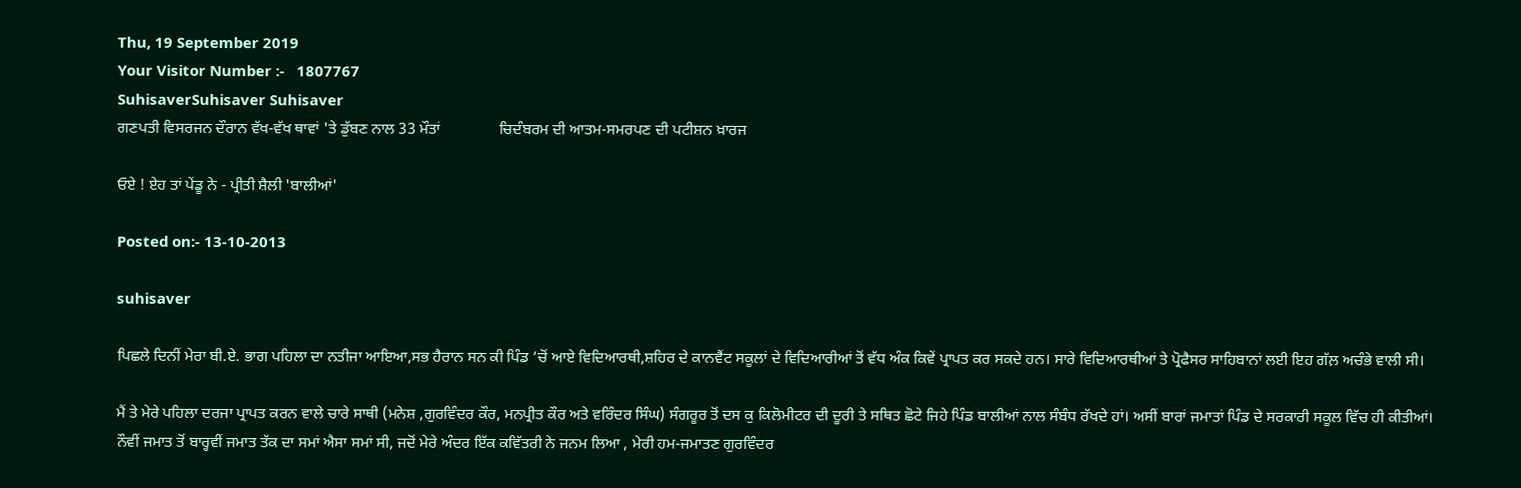Thu, 19 September 2019
Your Visitor Number :-   1807767
SuhisaverSuhisaver Suhisaver
ਗਣਪਤੀ ਵਿਸਰਜਨ ਦੌਰਾਨ ਵੱਖ-ਵੱਖ ਥਾਵਾਂ 'ਤੇ ਡੁੱਬਣ ਨਾਲ 33 ਮੌਤਾਂ               ਚਿਦੰਬਰਮ ਦੀ ਆਤਮ-ਸਮਰਪਣ ਦੀ ਪਟੀਸ਼ਨ ਖ਼ਾਰਜ

ਓਏ ! ਏਹ ਤਾਂ ਪੇਂਡੂ ਨੇ - ਪ੍ਰੀਤੀ ਸ਼ੈਲੀ 'ਬਾਲੀਆਂ'

Posted on:- 13-10-2013

suhisaver

ਪਿਛਲੇ ਦਿਨੀਂ ਮੇਰਾ ਬੀ.ਏ. ਭਾਗ ਪਹਿਲਾ ਦਾ ਨਤੀਜਾ ਆਇਆ,ਸਭ ਹੈਰਾਨ ਸਨ ਕੀ ਪਿੰਡ ’ਚੋਂ ਆਏ ਵਿਦਿਆਰਥੀ,ਸ਼ਹਿਰ ਦੇ ਕਾਨਵੈਂਟ ਸਕੂਲਾਂ ਦੇ ਵਿਦਿਆਰੀਆਂ ਤੋਂ ਵੱਧ ਅੰਕ ਕਿਵੇਂ ਪ੍ਰਾਪਤ ਕਰ ਸਕਦੇ ਹਨ। ਸਾਰੇ ਵਿਦਿਆਰਥੀਆਂ ਤੇ ਪ੍ਰੋਫੈਸਰ ਸਾਹਿਬਾਨਾਂ ਲਈ ਇਹ ਗੱਲ਼ ਅਚੰਭੇ ਵਾਲੀ ਸੀ।

ਮੈਂ ਤੇ ਮੇਰੇ ਪਹਿਲਾ ਦਰਜਾ ਪ੍ਰਾਪਤ ਕਰਨ ਵਾਲੇ ਚਾਰੇ ਸਾਥੀ (ਮਨੇਸ਼ ,ਗੁਰਵਿੰਦਰ ਕੌਰ, ਮਨਪ੍ਰੀਤ ਕੌਰ ਅਤੇ ਵਰਿੰਦਰ ਸਿੰਘ) ਸੰਗਰੂਰ ਤੋਂ ਦਸ ਕੁ ਕਿਲੋਮੀਟਰ ਦੀ ਦੂਰੀ ਤੇ ਸਥਿਤ ਛੋਟੇ ਜਿਹੇ ਪਿੰਡ ਬਾਲੀਆਂ ਨਾਲ ਸੰਬੰਧ ਰੱਖਦੇ ਹਾਂ। ਅਸੀਂ ਬਾਰਾਂ ਜਮਾਤਾਂ ਪਿੰਡ ਦੇ ਸਰਕਾਰੀ ਸਕੂਲ ਵਿੱਚ ਹੀ ਕੀਤੀਆਂ। ਨੌਵੀਂ ਜਮਾਤ ਤੋਂ ਬਾਰ੍ਹਵੀਂ ਜਮਾਤ ਤੱਕ ਦਾ ਸਮਾਂ ਐਸਾ ਸਮਾਂ ਸੀ, ਜਦੋਂ ਮੇਰੇ ਅੰਦਰ ਇੱਕ ਕਵਿੱਤਰੀ ਨੇ ਜਨਮ ਲਿਆ , ਮੇਰੀ ਹਮ-ਜਮਾਤਣ ਗੁਰਵਿੰਦਰ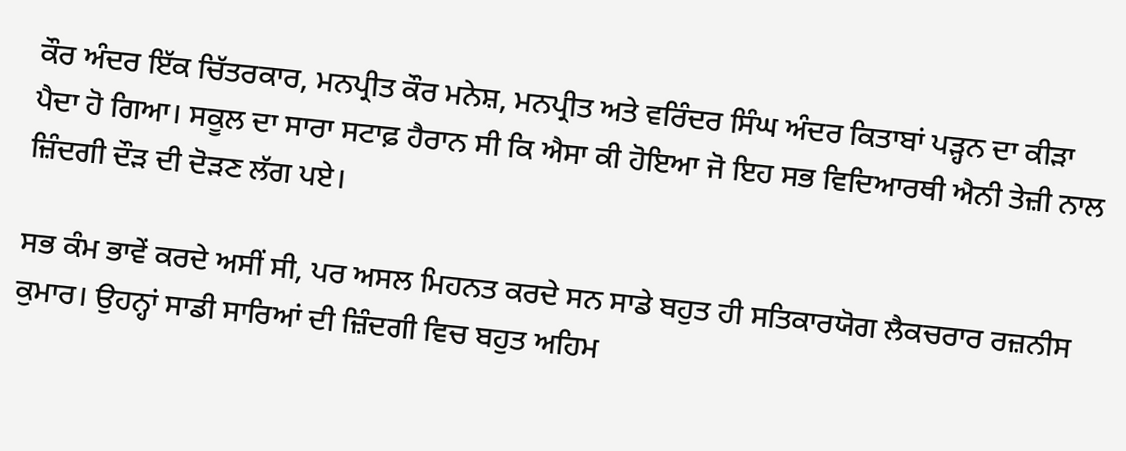ਕੌਰ ਅੰਦਰ ਇੱਕ ਚਿੱਤਰਕਾਰ, ਮਨਪ੍ਰੀਤ ਕੌਰ ਮਨੇਸ਼, ਮਨਪ੍ਰੀਤ ਅਤੇ ਵਰਿੰਦਰ ਸਿੰਘ ਅੰਦਰ ਕਿਤਾਬਾਂ ਪੜ੍ਹਨ ਦਾ ਕੀੜਾ ਪੈਦਾ ਹੋ ਗਿਆ। ਸਕੂਲ ਦਾ ਸਾਰਾ ਸਟਾਫ਼ ਹੈਰਾਨ ਸੀ ਕਿ ਐਸਾ ਕੀ ਹੋਇਆ ਜੋ ਇਹ ਸਭ ਵਿਦਿਆਰਥੀ ਐਨੀ ਤੇਜ਼ੀ ਨਾਲ ਜ਼ਿੰਦਗੀ ਦੌੜ ਦੀ ਦੋੜਣ ਲੱਗ ਪਏ।

ਸਭ ਕੰਮ ਭਾਵੇਂ ਕਰਦੇ ਅਸੀਂ ਸੀ, ਪਰ ਅਸਲ ਮਿਹਨਤ ਕਰਦੇ ਸਨ ਸਾਡੇ ਬਹੁਤ ਹੀ ਸਤਿਕਾਰਯੋਗ ਲੈਕਚਰਾਰ ਰਜ਼ਨੀਸ ਕੁਮਾਰ। ਉਹਨ੍ਹਾਂ ਸਾਡੀ ਸਾਰਿਆਂ ਦੀ ਜ਼ਿੰਦਗੀ ਵਿਚ ਬਹੁਤ ਅਹਿਮ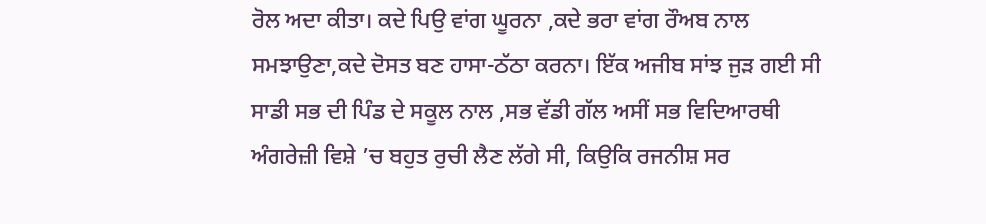ਰੋਲ ਅਦਾ ਕੀਤਾ। ਕਦੇ ਪਿਉ ਵਾਂਗ ਘੂਰਨਾ ,ਕਦੇ ਭਰਾ ਵਾਂਗ ਰੌਅਬ ਨਾਲ ਸਮਝਾਉਣਾ,ਕਦੇ ਦੋਸਤ ਬਣ ਹਾਸਾ-ਠੱਠਾ ਕਰਨਾ। ਇੱਕ ਅਜੀਬ ਸਾਂਝ ਜੁੜ ਗਈ ਸੀ ਸਾਡੀ ਸਭ ਦੀ ਪਿੰਡ ਦੇ ਸਕੂਲ ਨਾਲ ,ਸਭ ਵੱਡੀ ਗੱਲ ਅਸੀਂ ਸਭ ਵਿਦਿਆਰਥੀ ਅੰਗਰੇਜ਼ੀ ਵਿਸ਼ੇ ’ਚ ਬਹੁਤ ਰੁਚੀ ਲੈਣ ਲੱਗੇ ਸੀ, ਕਿਉਕਿ ਰਜਨੀਸ਼ ਸਰ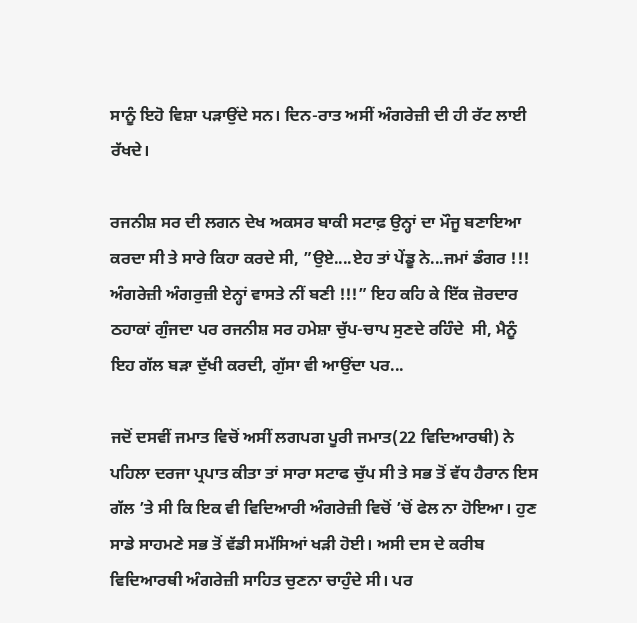ਸਾਨੂੰ ਇਹੋ ਵਿਸ਼ਾ ਪੜਾਉਂਦੇ ਸਨ। ਦਿਨ-ਰਾਤ ਅਸੀਂ ਅੰਗਰੇਜ਼ੀ ਦੀ ਹੀ ਰੱਟ ਲਾਈ ਰੱਖਦੇ।

ਰਜਨੀਸ਼ ਸਰ ਦੀ ਲਗਨ ਦੇਖ ਅਕਸਰ ਬਾਕੀ ਸਟਾਫ਼ ਉਨ੍ਹਾਂ ਦਾ ਮੌਜੂ ਬਣਾਇਆ ਕਰਦਾ ਸੀ ਤੇ ਸਾਰੇ ਕਿਹਾ ਕਰਦੇ ਸੀ, ”ਉਏ....ਏਹ ਤਾਂ ਪੇਂਡੂ ਨੇ...ਜਮਾਂ ਡੰਗਰ !!! ਅੰਗਰੇਜ਼ੀ ਅੰਗਰੁਜ਼ੀ ਏਨ੍ਹਾਂ ਵਾਸਤੇ ਨੀਂ ਬਣੀ !!!” ਇਹ ਕਹਿ ਕੇ ਇੱਕ ਜ਼ੋਰਦਾਰ ਠਹਾਕਾਂ ਗੁੰਜਦਾ ਪਰ ਰਜਨੀਸ਼ ਸਰ ਹਮੇਸ਼ਾ ਚੁੱਪ-ਚਾਪ ਸੁਣਦੇ ਰਹਿੰਦੇ  ਸੀ, ਮੈਨੂੰ ਇਹ ਗੱਲ ਬੜਾ ਦੁੱਖੀ ਕਰਦੀ, ਗੁੱਸਾ ਵੀ ਆਉਂਦਾ ਪਰ...

ਜਦੋਂ ਦਸਵੀਂ ਜਮਾਤ ਵਿਚੋਂ ਅਸੀਂ ਲਗਪਗ ਪੂਰੀ ਜਮਾਤ(22 ਵਿਦਿਆਰਥੀ) ਨੇ ਪਹਿਲਾ ਦਰਜਾ ਪ੍ਰਪਾਤ ਕੀਤਾ ਤਾਂ ਸਾਰਾ ਸਟਾਫ ਚੁੱਪ ਸੀ ਤੇ ਸਭ ਤੋਂ ਵੱਧ ਹੈਰਾਨ ਇਸ ਗੱਲ ’ਤੇ ਸੀ ਕਿ ਇਕ ਵੀ ਵਿਦਿਆਰੀ ਅੰਗਰੇਜ਼ੀ ਵਿਚੋਂ ’ਚੋਂ ਫੇਲ ਨਾ ਹੋਇਆ। ਹੁਣ ਸਾਡੇ ਸਾਹਮਣੇ ਸਭ ਤੋਂ ਵੱਡੀ ਸਮੱਸਿਆਂ ਖੜੀ ਹੋਈ। ਅਸੀ ਦਸ ਦੇ ਕਰੀਬ ਵਿਦਿਆਰਥੀ ਅੰਗਰੇਜ਼ੀ ਸਾਹਿਤ ਚੁਣਨਾ ਚਾਹੁੰਦੇ ਸੀ। ਪਰ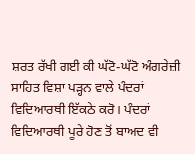ਸ਼ਰਤ ਰੱਖੀ ਗਈ ਕੀ ਘੱਟੋ-ਘੱਟੋ ਅੰਗਰੇਜ਼ੀ ਸਾਹਿਤ ਵਿਸ਼ਾ ਪੜ੍ਹਨ ਵਾਲੇ ਪੰਦਰਾਂ ਵਿਦਿਆਰਥੀ ਇੱਕਠੇ ਕਰੋ। ਪੰਦਰਾਂ ਵਿਦਿਆਰਥੀ ਪੂਰੇ ਹੋਣ ਤੋਂ ਬਾਅਦ ਵੀ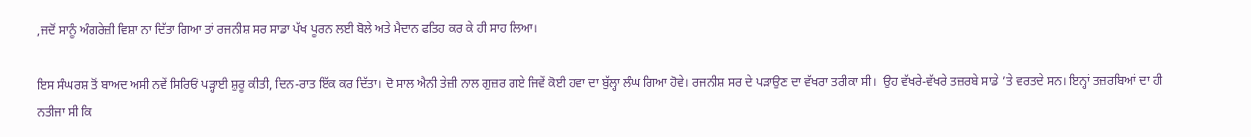,ਜਦੋਂ ਸਾਨੂੰ ਅੰਗਰੇਜ਼ੀ ਵਿਸ਼ਾ ਨਾ ਦਿੱਤਾ ਗਿਆ ਤਾਂ ਰਜਨੀਸ਼ ਸਰ ਸਾਡਾ ਪੱਖ ਪੂਰਨ ਲਈ ਬੋਲੇ ਅਤੇ ਮੈਦਾਨ ਫਤਿਹ ਕਰ ਕੇ ਹੀ ਸਾਹ ਲਿਆ।

ਇਸ ਸੰਘਰਸ਼ ਤੋਂ ਬਾਅਦ ਅਸੀ ਨਵੇਂ ਸਿਰਿਓਂ ਪੜ੍ਹਾਈ ਸ਼ੁਰੂ ਕੀਤੀ, ਦਿਨ-ਰਾਤ ਇੱਕ ਕਰ ਦਿੱਤਾ। ਦੋ ਸਾਲ ਐਨੀ ਤੇਜ਼ੀ ਨਾਲ ਗੁਜ਼ਰ ਗਏ ਜਿਵੇਂ ਕੋਈ ਹਵਾ ਦਾ ਬੁੱਲ੍ਹਾ ਲੰਘ ਗਿਆ ਹੋਵੇ। ਰਜਨੀਸ਼ ਸਰ ਦੇ ਪੜਾਉਣ ਦਾ ਵੱਖਰਾ ਤਰੀਕਾ ਸੀ।  ਉਹ ਵੱਖਰੇ-ਵੱਖਰੇ ਤਜ਼ਰਬੇ ਸਾਡੇ ’ਤੇ ਵਰਤਦੇ ਸਨ। ਇਨ੍ਹਾਂ ਤਜ਼ਰਬਿਆਂ ਦਾ ਹੀ ਨਤੀਜਾ ਸੀ ਕਿ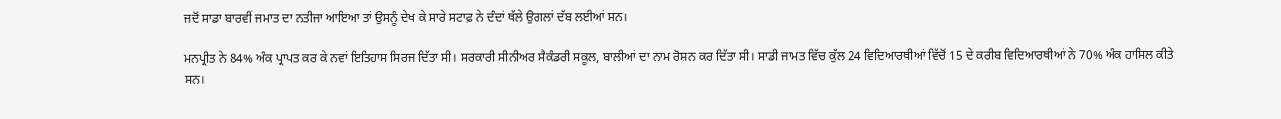ਜਦੋਂ ਸਾਡਾ ਬਾਰਵੀਂ ਜਮਾਤ ਦਾ ਨਤੀਜਾ ਆਇਆ ਤਾਂ ਉਸਨੂੰ ਦੇਖ ਕੇ ਸਾਰੇ ਸਟਾਫ਼ ਨੇ ਦੰਦਾਂ ਥੱਲੇ ਉਗਲਾਂ ਦੱਬ ਲਈਆਂ ਸਨ।

ਮਨਪ੍ਰੀਤ ਨੇ 84% ਅੰਕ ਪ੍ਰਾਪਤ ਕਰ ਕੇ ਨਵਾਂ ਇਤਿਹਾਸ ਸਿਰਜ ਦਿੱਤਾ ਸੀ। ਸਰਕਾਰੀ ਸੀਨੀਅਰ ਸੈਕੰਡਰੀ ਸਕੂਲ, ਬਾਲੀਆਂ ਦਾ ਨਾਮ ਰੋਸ਼ਨ ਕਰ ਦਿੱਤਾ ਸੀ। ਸਾਡੀ ਜਾਮਤ ਵਿੱਚ ਕੁੱਲ 24 ਵਿਦਿਆਰਥੀਆਂ ਵਿੱਚੋਂ 15 ਦੇ ਕਰੀਬ ਵਿਦਿਆਰਥੀਆਂ ਨੇ 70% ਅੰਕ ਹਾਸਿਲ ਕੀਤੇ ਸਨ।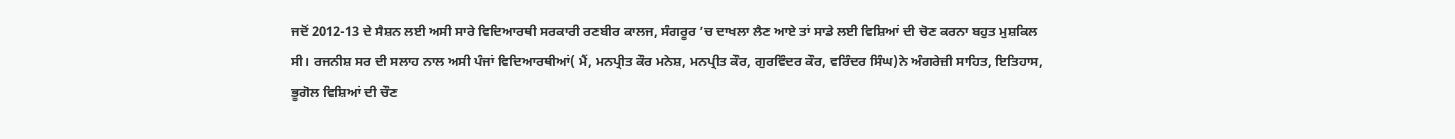ਜਦੋਂ 2012-13 ਦੇ ਸੈਸ਼ਨ ਲਈ ਅਸੀ ਸਾਰੇ ਵਿਦਿਆਰਥੀ ਸਰਕਾਰੀ ਰਣਬੀਰ ਕਾਲਜ, ਸੰਗਰੂਰ ’ਚ ਦਾਖਲਾ ਲੈਣ ਆਏ ਤਾਂ ਸਾਡੇ ਲਈ ਵਿਸ਼ਿਆਂ ਦੀ ਚੋਣ ਕਰਨਾ ਬਹੁਤ ਮੁਸ਼ਕਿਲ ਸੀ। ਰਜਨੀਸ਼ ਸਰ ਦੀ ਸਲਾਹ ਨਾਲ ਅਸੀ ਪੰਜਾਂ ਵਿਦਿਆਰਥੀਆਂ( ਮੈਂ, ਮਨਪ੍ਰੀਤ ਕੌਰ ਮਨੇਸ਼, ਮਨਪ੍ਰੀਤ ਕੌਰ, ਗੁਰਵਿੰਦਰ ਕੌਰ, ਵਰਿੰਦਰ ਸਿੰਘ)ਨੇ ਅੰਗਰੇਜ਼ੀ ਸਾਹਿਤ, ਇਤਿਹਾਸ, ਭੂਗੋਲ ਵਿਸ਼ਿਆਂ ਦੀ ਚੌਣ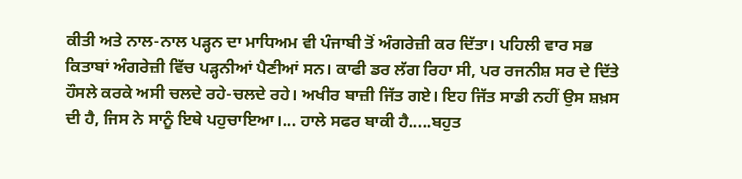ਕੀਤੀ ਅਤੇ ਨਾਲ-ਨਾਲ ਪੜ੍ਹਨ ਦਾ ਮਾਧਿਅਮ ਵੀ ਪੰਜਾਬੀ ਤੋਂ ਅੰਗਰੇਜ਼ੀ ਕਰ ਦਿੱਤਾ। ਪਹਿਲੀ ਵਾਰ ਸਭ ਕਿਤਾਬਾਂ ਅੰਗਰੇਜ਼ੀ ਵਿੱਚ ਪੜ੍ਹਨੀਆਂ ਪੈਣੀਆਂ ਸਨ। ਕਾਫੀ ਡਰ ਲੱਗ ਰਿਹਾ ਸੀ, ਪਰ ਰਜਨੀਸ਼ ਸਰ ਦੇ ਦਿੱਤੇ ਹੌਸਲੇ ਕਰਕੇ ਅਸੀ ਚਲਦੇ ਰਹੇ-ਚਲਦੇ ਰਹੇ। ਅਖੀਰ ਬਾਜ਼ੀ ਜਿੱਤ ਗਏ। ਇਹ ਜਿੱਤ ਸਾਡੀ ਨਹੀਂ ਉਸ ਸ਼ਖ਼ਸ ਦੀ ਹੈ, ਜਿਸ ਨੇ ਸਾਨੂੰ ਇਥੇ ਪਹੁਚਾਇਆ।... ਹਾਲੇ ਸਫਰ ਬਾਕੀ ਹੈ.....ਬਹੁਤ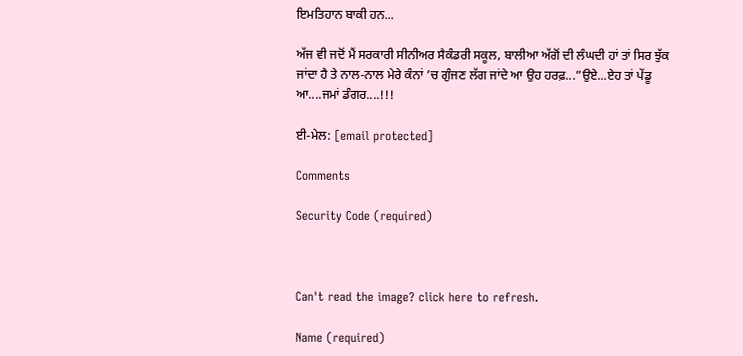ਇਮਤਿਹਾਨ ਬਾਕੀ ਹਨ...

ਅੱਜ ਵੀ ਜਦੋਂ ਮੈਂ ਸਰਕਾਰੀ ਸੀਨੀਅਰ ਸੈਕੰਡਰੀ ਸਕੂਲ, ਬਾਲੀਆ ਅੱਗੋਂ ਦੀ ਲੰਘਦੀ ਹਾਂ ਤਾਂ ਸਿਰ ਝੁੱਕ ਜਾਂਦਾ ਹੈ ਤੇ ਨਾਲ-ਨਾਲ ਮੇਰੇ ਕੰਨਾਂ ’ਚ ਗੁੰਜਣ ਲੱਗ ਜਾਂਦੇ ਆ ਉਹ ਹਰਫ਼...”ਉਏ...ਏਹ ਤਾਂ ਪੇਂਡੂ ਆ....ਜਮਾਂ ਡੰਗਰ....!!!

ਈ-ਮੇਲ: [email protected]

Comments

Security Code (required)



Can't read the image? click here to refresh.

Name (required)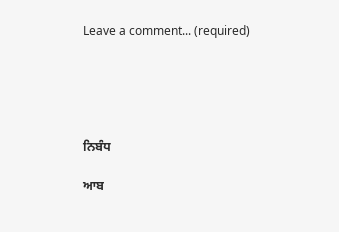Leave a comment... (required)





ਨਿਬੰਧ

ਆਬ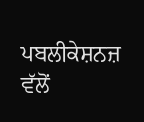ਪਬਲੀਕੇਸ਼ਨਜ਼ ਵੱਲੋਂ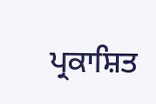ਪ੍ਰਕਾਸ਼ਿਤ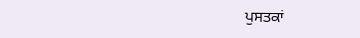ਪੁਸਤਕਾਂ